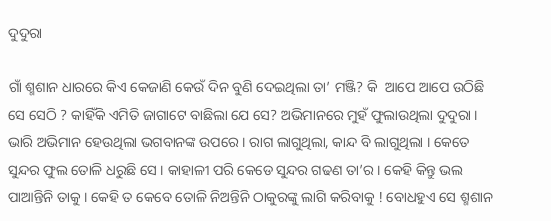ଦୁଦୁରା

ଗାଁ ଶ୍ମଶାନ ଧାରରେ କିଏ କେଜାଣି କେଉଁ ଦିନ ବୁଣି ଦେଇଥିଲା ତା’ ମଞ୍ଜି? କି  ଆପେ ଆପେ ଉଠିଛି ସେ ସେଠି ? କାହିଁକି ଏମିତି ଜାଗାଟେ ବାଛିଲା ଯେ ସେ? ଅଭିମାନରେ ମୁହଁ ଫୁଲାଉଥିଲା ଦୁଦୁରା ।  ଭାରି ଅଭିମାନ ହେଉଥିଲା ଭଗବାନଙ୍କ ଉପରେ । ରାଗ ଲାଗୁଥିଲା, କାନ୍ଦ ବି ଲାଗୁଥିଲା । କେତେ ସୁନ୍ଦର ଫୁଲ ତୋଳି ଧରୁଛି ସେ । କାହାଳୀ ପରି କେଡେ ସୁନ୍ଦର ଗଢଣ ତା’ର । କେହି କିନ୍ତୁ ଭଲ ପାଆନ୍ତିନି ତାକୁ । କେହି ତ କେବେ ତୋଳି ନିଅନ୍ତିନି ଠାକୁରଙ୍କୁ ଲାଗି କରିବାକୁ ! ବୋଧହୁଏ ସେ ଶ୍ମଶାନ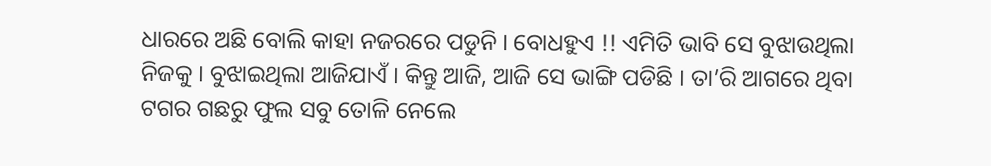ଧାରରେ ଅଛି ବୋଲି କାହା ନଜରରେ ପଡୁନି । ବୋଧହୁଏ !! ଏମିତି ଭାବି ସେ ବୁଝାଉଥିଲା ନିଜକୁ । ବୁଝାଇଥିଲା ଆଜିଯାଏଁ । କିନ୍ତୁ ଆଜି, ଆଜି ସେ ଭାଙ୍ଗି ପଡିଛି । ତା’ରି ଆଗରେ ଥିବା ଟଗର ଗଛରୁ ଫୁଲ ସବୁ ତୋଳି ନେଲେ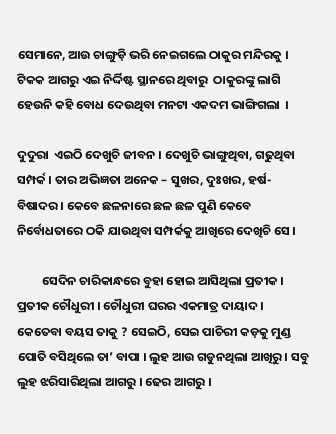ସେମାନେ, ଆଉ ଚାଙ୍ଗୁଡ଼ି ଭରି ନେଇଗଲେ ଠାକୁର ମନ୍ଦିରକୁ । ଟିକକ ଆଗରୁ ଏଇ ନିର୍ଦ୍ଦିଷ୍ଟ ସ୍ଥାନରେ ଥିବାରୁ  ଠାକୁରଙ୍କୁ ଲାଗି ହେଉନି କହି ବୋଧ ଦେଉଥିବା ମନଟା ଏକଦମ ଭାଙ୍ଗିଗଲା  ।

ଦୁଦୁରା  ଏଇଠି ଦେଖୁଚି ଜୀବନ । ଦେଖୁଚି ଭାଙ୍ଗୁଥିବା, ଗଢୁଥିବା ସମ୍ପର୍କ । ତାର ଅଭିଜ୍ଞତା ଅନେକ – ସୁଖର, ଦୁଃଖର, ହର୍ଷ-ବିଷାଦର । କେବେ ଛଳନାରେ ଛଳ ଛଳ ପୁଣି କେବେ ନିର୍ବୋଧତାରେ ଠକି ଯାଉଥିବା ସମ୍ପର୍କକୁ ଆଖିରେ ଦେଖିଚି ସେ ।

         ସେଦିନ ଚାରିକାନ୍ଧରେ ବୁହା ହୋଇ ଆସିଥିଲା ପ୍ରତୀକ । ପ୍ରତୀକ ଚୌଧୁରୀ । ଚୌଧୁରୀ ଘରର ଏକମାତ୍ର ଦାୟାଦ । କେତେବା ବୟସ ତାକୁ ? ସେଇଠି, ସେଇ ପାଚିରୀ କଡ଼କୁ ମୁଣ୍ଡ ପୋତି ବସିଥିଲେ ତା’ ବାପା । ଲୁହ ଆଉ ଗଡୁନଥିଲା ଆଖିରୁ । ସବୁ ଲୁହ ଝରିସାରିଥିଲା ଆଗରୁ । ଢେର ଆଗରୁ ।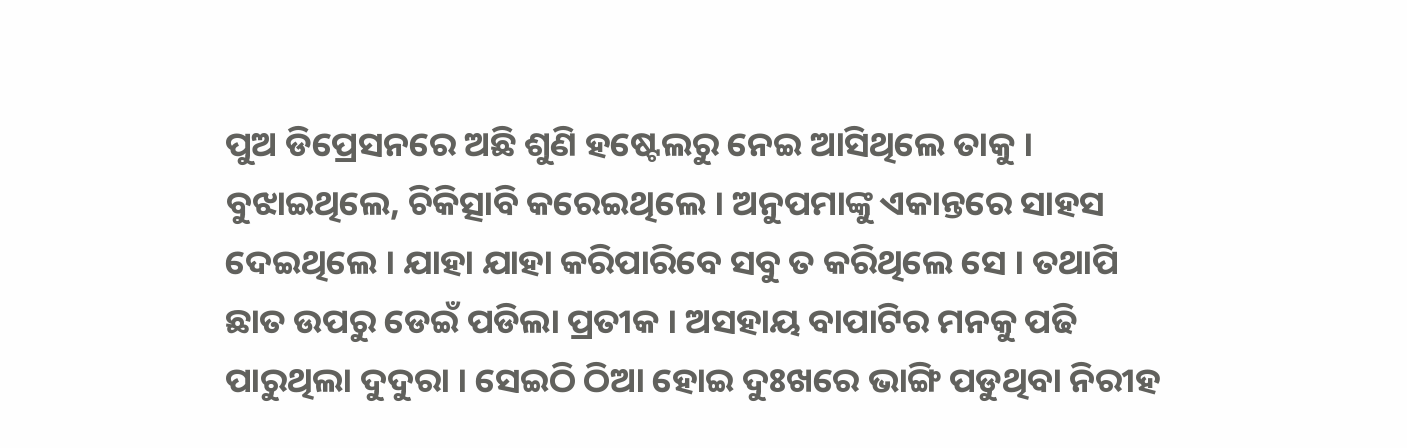ପୁଅ ଡିପ୍ରେସନରେ ଅଛି ଶୁଣି ହଷ୍ଟେଲରୁ ନେଇ ଆସିଥିଲେ ତାକୁ । ବୁଝାଇଥିଲେ, ଚିକିତ୍ସାବି କରେଇଥିଲେ । ଅନୁପମାଙ୍କୁ ଏକାନ୍ତରେ ସାହସ ଦେଇଥିଲେ । ଯାହା ଯାହା କରିପାରିବେ ସବୁ ତ କରିଥିଲେ ସେ । ତଥାପି ଛାତ ଉପରୁ ଡେଇଁ ପଡିଲା ପ୍ରତୀକ । ଅସହାୟ ବାପାଟିର ମନକୁ ପଢି ପାରୁଥିଲା ଦୁଦୁରା । ସେଇଠି ଠିଆ ହୋଇ ଦୁଃଖରେ ଭାଙ୍ଗି ପଡୁଥିବା ନିରୀହ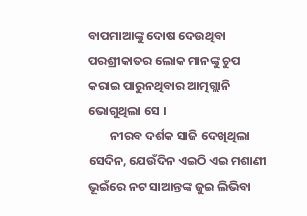ବାପମାଆଙ୍କୁ ଦୋଷ ଦେଉଥିବା ପରଶ୍ରୀକାତର ଲୋକ ମାନଙ୍କୁ ଚୁପ କରାଇ ପାରୁନଥିବାର ଆତ୍ମଗ୍ଲାନି ଭୋଗୁଥିଲା ସେ ।
        ନୀରବ ଦର୍ଶକ ସାଜି ଦେଖିଥିଲା ସେଦିନ, ଯେଉଁଦିନ ଏଇଠି ଏଇ ମଶାଣୀ ଭୂଇଁରେ ନଟ ସାଆନ୍ତଙ୍କ ଜୁଇ ଲିଭିବା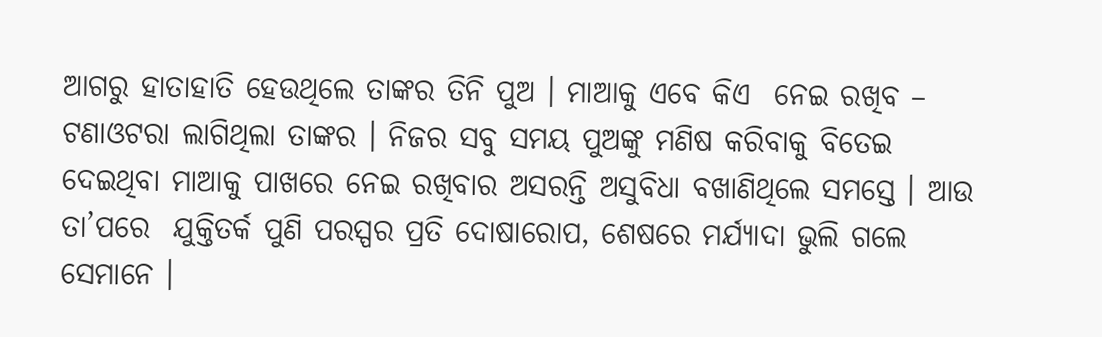ଆଗରୁ ହାତାହାତି ହେଉଥିଲେ ତାଙ୍କର ତିନି ପୁଅ । ମାଆକୁ ଏବେ କିଏ  ନେଇ ରଖିବ – ଟଣାଓଟରା ଲାଗିଥିଲା ତାଙ୍କର । ନିଜର ସବୁ ସମୟ ପୁଅଙ୍କୁ ମଣିଷ କରିବାକୁ ବିତେଇ ଦେଇଥିବା ମାଆକୁ ପାଖରେ ନେଇ ରଖିବାର ଅସରନ୍ତି ଅସୁବିଧା ବଖାଣିଥିଲେ ସମସ୍ତେ । ଆଉ ତା’ପରେ  ଯୁକ୍ତିତର୍କ ପୁଣି ପରସ୍ପର ପ୍ରତି ଦୋଷାରୋପ, ଶେଷରେ ମର୍ଯ୍ୟାଦା ଭୁଲି ଗଲେ ସେମାନେ ।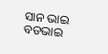ସାନ ଭାଇ ବଡଭାଇ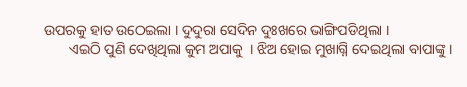ଉପରକୁ ହାତ ଉଠେଇଲା । ଦୁଦୁରା ସେଦିନ ଦୁଃଖରେ ଭାଙ୍ଗିପଡିଥିଲା ।
       ଏଇଠି ପୁଣି ଦେଖିଥିଲା କୁମ ଅପାକୁ  । ଝିଅ ହୋଇ ମୁଖାଗ୍ନି ଦେଇଥିଲା ବାପାଙ୍କୁ ।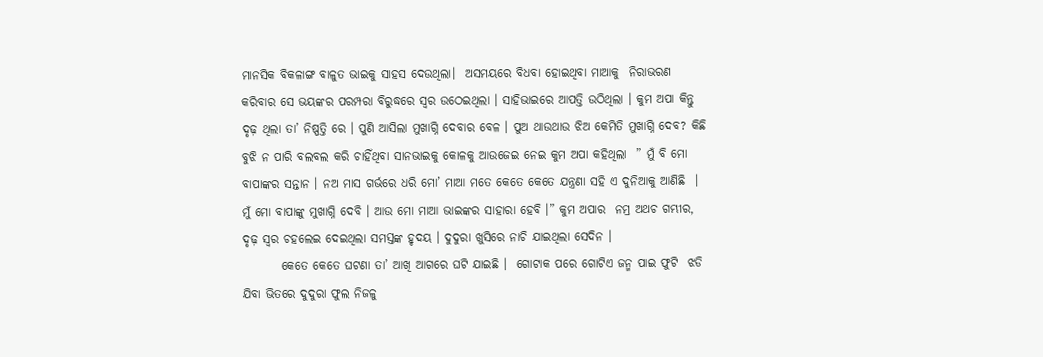ମାନସିକ ବିକଳାଙ୍ଗ ବାଳୁତ ଭାଇକୁ ସାହସ ଦେଉଥିଲା।  ଅସମୟରେ ବିଧବା ହୋଇଥିବା ମାଆକୁ  ନିରାଭରଣ କରିବାର ସେ ଭୟଙ୍କର ପରମ୍ପରା ବିରୁଦ୍ଧରେ ସ୍ୱର ଉଠେଇଥିଲା । ସାହିଭାଇରେ ଆପତ୍ତି ଉଠିଥିଲା । କୁମ ଅପା କିନ୍ତୁ ଦୃଢ଼ ଥିଲା ତା’ ନିଷ୍ପତ୍ତି ରେ । ପୁଣି ଆସିଲା ମୁଖାଗ୍ନି ଦେବାର ବେଳ । ପୁଅ ଥାଉଥାଉ ଝିଅ କେମିତି ମୁଖାଗ୍ନି ଦେବ? କିଛି ବୁଝି ନ ପାରି ବଲବଲ କରି ଚାହିଁଥିବା ସାନଭାଇକୁ କୋଳକୁ ଆଉଜେଇ ନେଇ କୁମ ଅପା କହିଥିଲା  ” ମୁଁ ବି ମୋ ବାପାଙ୍କର ସନ୍ତାନ । ନଅ ମାସ ଗର୍ଭରେ ଧରି ମୋ’ ମାଆ ମତେ କେତେ କେତେ ଯନ୍ତ୍ରଣା ସହି ଏ ଦୁନିଆକୁ ଆଣିଛି  । ମୁଁ ମୋ ବାପାଙ୍କୁ ମୁଖାଗ୍ନି ଦେବି । ଆଉ ମୋ ମାଆ ଭାଇଙ୍କର ସାହାରା ହେବି ।” କୁମ ଅପାର  ନମ୍ର ଅଥଚ ଗମ୍ଭୀର, ଦୃଢ଼ ସ୍ୱର ଚହଲେଇ ଦେଇଥିଲା ସମସ୍ତଙ୍କ ହୃଦୟ । ଦୁଦୁରା ଖୁସିରେ ନାଚି ଯାଇଥିଲା ସେଦିନ ।
        କେତେ କେତେ ଘଟଣା ତା’ ଆଖି ଆଗରେ ଘଟି ଯାଇଛି ।  ଗୋଟାକ ପରେ ଗୋଟିଏ ଜନ୍ମ ପାଇ ଫୁଟି  ଝଡି ଯିବା ଭିତରେ ଦୁଦୁରା ଫୁଲ ନିଜଳୁ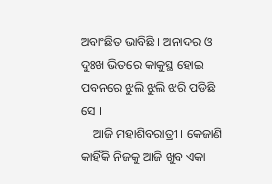ଅବାଂଛିତ ଭାବିଛି । ଅନାଦର ଓ ଦୁଃଖ ଭିତରେ କାକୁସ୍ଥ ହୋଇ ପବନରେ ଝୁଲି ଝୁଲି ଝରି ପଡିଛି ସେ ।
    ଆଜି ମହାଶିବରାତ୍ରୀ । କେଜାଣି କାହିଁକି ନିଜକୁ ଆଜି ଖୁବ ଏକା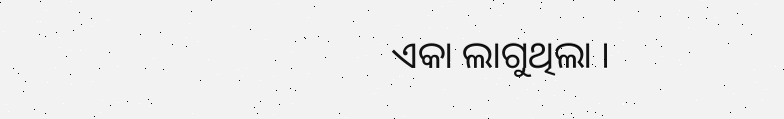ଏକା ଲାଗୁଥିଲା ।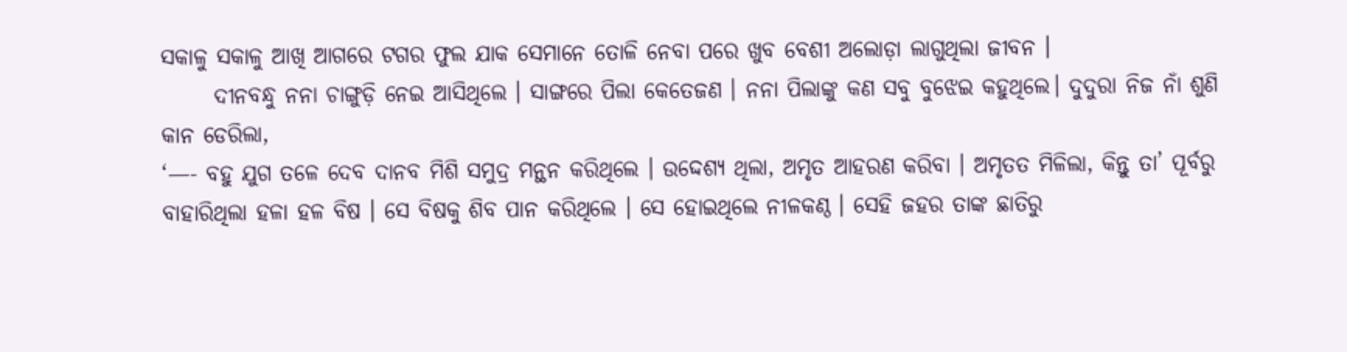ସକାଳୁ ସକାଳୁ ଆଖି ଆଗରେ ଟଗର ଫୁଲ ଯାକ ସେମାନେ ତୋଳି ନେବା ପରେ ଖୁବ ବେଶୀ ଅଲୋଡ଼ା ଲାଗୁଥିଲା ଜୀବନ ।
      ଦୀନବନ୍ଧୁ ନନା ଚାଙ୍ଗୁଡ଼ି ନେଇ ଆସିଥିଲେ । ସାଙ୍ଗରେ ପିଲା କେତେଜଣ । ନନା ପିଲାଙ୍କୁ କଣ ସବୁ ବୁଝେଇ କହୁଥିଲେ। ଦୁଦୁରା ନିଜ ନାଁ ଶୁଣି  କାନ ଡେରିଲା,
‘—- ବହୁ ଯୁଗ ତଳେ ଦେବ ଦାନବ ମିଶି ସମୁଦ୍ର ମନ୍ଥନ କରିଥିଲେ । ଉଦ୍ଦେଶ୍ୟ ଥିଲା, ଅମୃତ ଆହରଣ କରିବା । ଅମୃତତ ମିଳିଲା, କିନ୍ତୁ ତା’ ପୂର୍ବରୁ ବାହାରିଥିଲା ହଳା ହଳ ବିଷ । ସେ ବିଷକୁ ଶିବ ପାନ କରିଥିଲେ । ସେ ହୋଇଥିଲେ ନୀଳକଣ୍ଠ । ସେହି ଜହର ତାଙ୍କ ଛାତିରୁ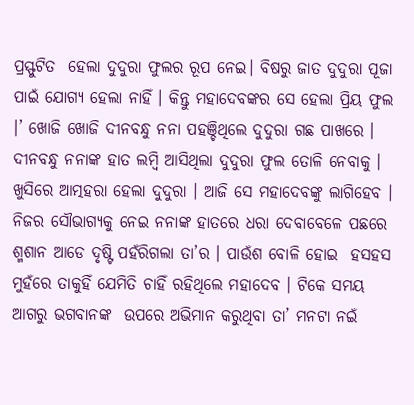ପ୍ରସ୍ଫୁଟିତ  ହେଲା ଦୁଦୁରା ଫୁଲର ରୂପ ନେଇ। ବିଷରୁ ଜାତ ଦୁଦୁରା ପୂଜା ପାଇଁ ଯୋଗ୍ୟ ହେଲା ନାହିଁ । କିନ୍ତୁ ମହାଦେବଙ୍କର ସେ ହେଲା ପ୍ରିୟ ଫୁଲ ।’ ଖୋଜି ଖୋଜି ଦୀନବନ୍ଧୁ ନନା ପହଞ୍ଚିଥିଲେ ଦୁଦୁରା ଗଛ ପାଖରେ । ଦୀନବନ୍ଧୁ ନନାଙ୍କ ହାତ ଲମ୍ବି ଆସିଥିଲା ଦୁଦୁରା ଫୁଲ ତୋଳି ନେବାକୁ । ଖୁସିରେ ଆତ୍ମହରା ହେଲା ଦୁଦୁରା । ଆଜି ସେ ମହାଦେବଙ୍କୁ ଲାଗିହେବ । ନିଜର ସୌଭାଗ୍ୟକୁ ନେଇ ନନାଙ୍କ ହାତରେ ଧରା ଦେବାବେଳେ ପଛରେ ଶ୍ମଶାନ ଆଡେ ଦୃଷ୍ଟି ପହଁରିଗଲା ତା’ର । ପାଉଁଶ ବୋଳି ହୋଇ  ହସହସ ମୁହଁରେ ତାକୁହିଁ ଯେମିତି ଚାହିଁ ରହିଥିଲେ ମହାଦେବ । ଟିକେ ସମୟ ଆଗରୁ ଭଗବାନଙ୍କ  ଉପରେ ଅଭିମାନ କରୁଥିବା ତା’ ମନଟା ନଇଁ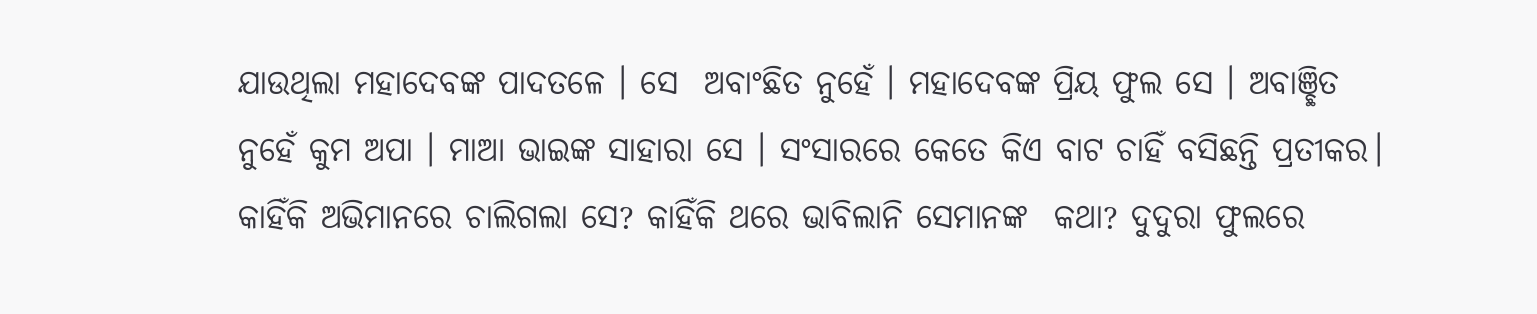ଯାଉଥିଲା ମହାଦେବଙ୍କ ପାଦତଳେ । ସେ  ଅବାଂଛିତ ନୁହେଁ । ମହାଦେବଙ୍କ ପ୍ରିୟ ଫୁଲ ସେ । ଅବାଞ୍ଛିତ ନୁହେଁ କୁମ ଅପା । ମାଆ ଭାଇଙ୍କ ସାହାରା ସେ । ସଂସାରରେ କେତେ କିଏ ବାଟ ଚାହିଁ ବସିଛନ୍ତି ପ୍ରତୀକର। କାହିଁକି ଅଭିମାନରେ ଚାଲିଗଲା ସେ? କାହିଁକି ଥରେ ଭାବିଲାନି ସେମାନଙ୍କ  କଥା? ଦୁଦୁରା ଫୁଲରେ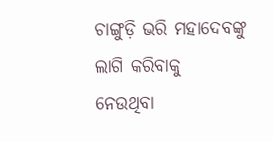ଚାଙ୍ଗୁଡ଼ି ଭରି ମହାଦେବଙ୍କୁ ଲାଗି କରିବାକୁ  ନେଉଥିବା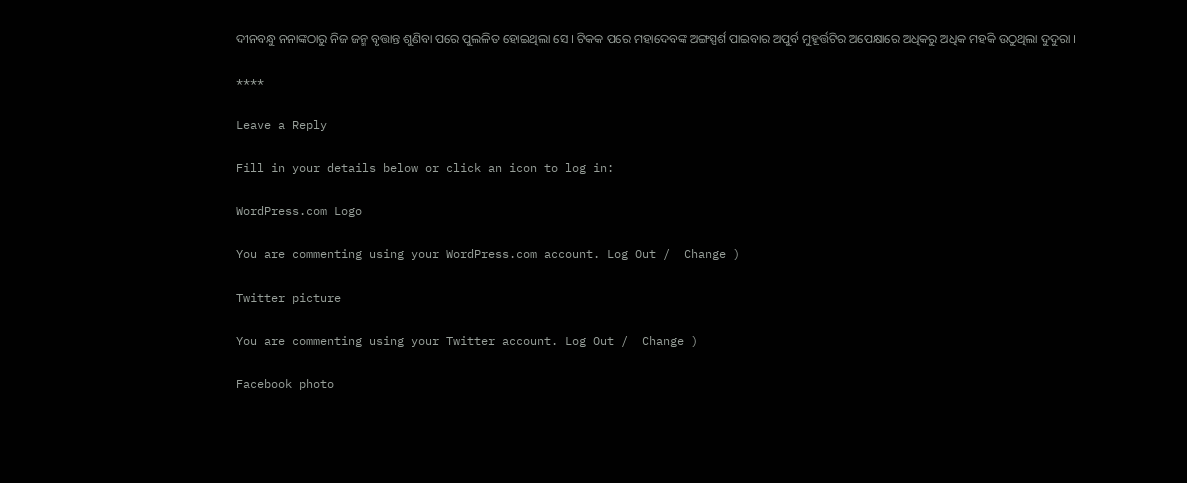ଦୀନବନ୍ଧୁ ନନାଙ୍କଠାରୁ ନିଜ ଜନ୍ମ ବୃତ୍ତାନ୍ତ ଶୁଣିବା ପରେ ପୁଲଳିତ ହୋଇଥିଲା ସେ । ଟିକକ ପରେ ମହାଦେବଙ୍କ ଅଙ୍ଗସ୍ପର୍ଶ ପାଇବାର ଅପୁର୍ବ ମୁହୂର୍ତ୍ତଟିର ଅପେକ୍ଷାରେ ଅଧିକରୁ ଅଧିକ ମହକି ଉଠୁଥିଲା ଦୁଦୁରା ।

****

Leave a Reply

Fill in your details below or click an icon to log in:

WordPress.com Logo

You are commenting using your WordPress.com account. Log Out /  Change )

Twitter picture

You are commenting using your Twitter account. Log Out /  Change )

Facebook photo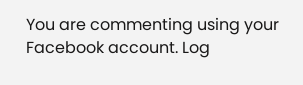You are commenting using your Facebook account. Log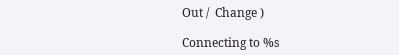Out /  Change )

Connecting to %s